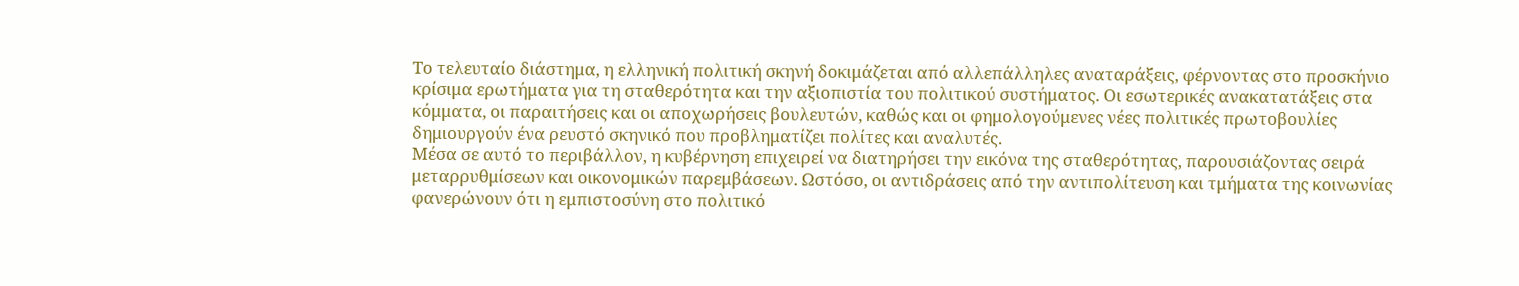Το τελευταίο διάστημα, η ελληνική πολιτική σκηνή δοκιμάζεται από αλλεπάλληλες αναταράξεις, φέρνοντας στο προσκήνιο κρίσιμα ερωτήματα για τη σταθερότητα και την αξιοπιστία του πολιτικού συστήματος. Οι εσωτερικές ανακατατάξεις στα κόμματα, οι παραιτήσεις και οι αποχωρήσεις βουλευτών, καθώς και οι φημολογούμενες νέες πολιτικές πρωτοβουλίες δημιουργούν ένα ρευστό σκηνικό που προβληματίζει πολίτες και αναλυτές.
Μέσα σε αυτό το περιβάλλον, η κυβέρνηση επιχειρεί να διατηρήσει την εικόνα της σταθερότητας, παρουσιάζοντας σειρά μεταρρυθμίσεων και οικονομικών παρεμβάσεων. Ωστόσο, οι αντιδράσεις από την αντιπολίτευση και τμήματα της κοινωνίας φανερώνουν ότι η εμπιστοσύνη στο πολιτικό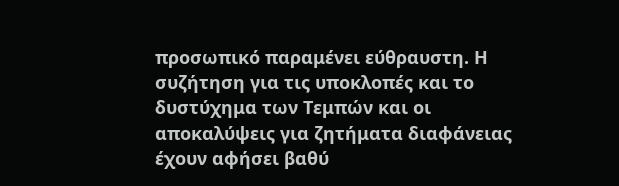προσωπικό παραμένει εύθραυστη. Η συζήτηση για τις υποκλοπές και το δυστύχημα των Τεμπών και οι αποκαλύψεις για ζητήματα διαφάνειας έχουν αφήσει βαθύ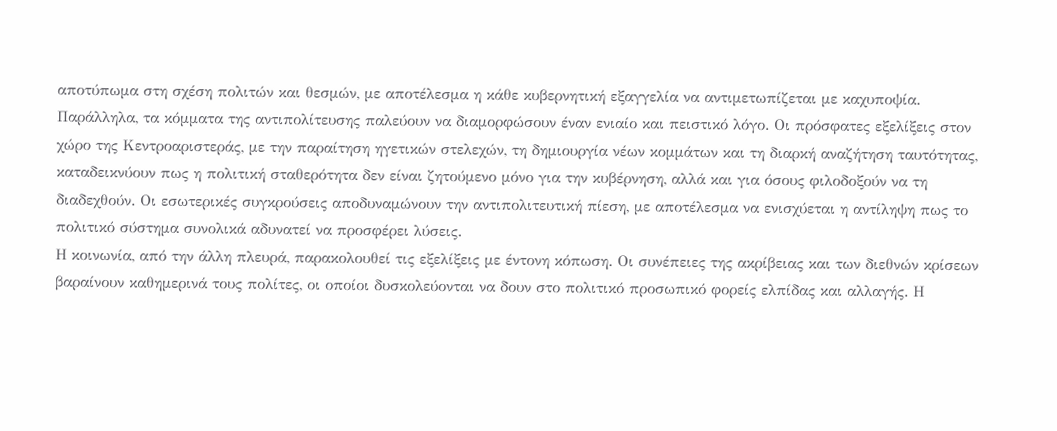αποτύπωμα στη σχέση πολιτών και θεσμών, με αποτέλεσμα η κάθε κυβερνητική εξαγγελία να αντιμετωπίζεται με καχυποψία.
Παράλληλα, τα κόμματα της αντιπολίτευσης παλεύουν να διαμορφώσουν έναν ενιαίο και πειστικό λόγο. Οι πρόσφατες εξελίξεις στον χώρο της Κεντροαριστεράς, με την παραίτηση ηγετικών στελεχών, τη δημιουργία νέων κομμάτων και τη διαρκή αναζήτηση ταυτότητας, καταδεικνύουν πως η πολιτική σταθερότητα δεν είναι ζητούμενο μόνο για την κυβέρνηση, αλλά και για όσους φιλοδοξούν να τη διαδεχθούν. Οι εσωτερικές συγκρούσεις αποδυναμώνουν την αντιπολιτευτική πίεση, με αποτέλεσμα να ενισχύεται η αντίληψη πως το πολιτικό σύστημα συνολικά αδυνατεί να προσφέρει λύσεις.
Η κοινωνία, από την άλλη πλευρά, παρακολουθεί τις εξελίξεις με έντονη κόπωση. Οι συνέπειες της ακρίβειας και των διεθνών κρίσεων βαραίνουν καθημερινά τους πολίτες, οι οποίοι δυσκολεύονται να δουν στο πολιτικό προσωπικό φορείς ελπίδας και αλλαγής. Η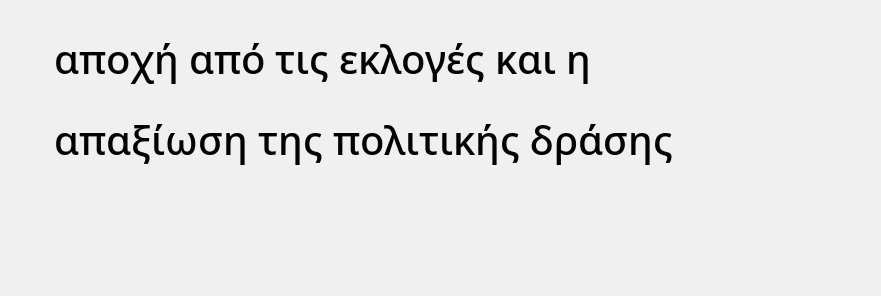αποχή από τις εκλογές και η απαξίωση της πολιτικής δράσης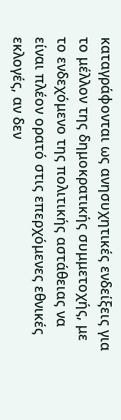καταγράφονται ως ανησυχητικές ενδείξεις για το μέλλον της δημοκρατικής συμμετοχής, με το ενδεχόμενο της πολιτικής αστάθειας να είναι πλέον ορατό στις επερχόμενες εθνικές εκλογές, αν δεν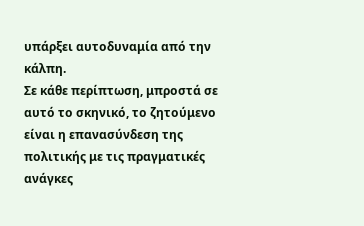υπάρξει αυτοδυναμία από την κάλπη.
Σε κάθε περίπτωση, μπροστά σε αυτό το σκηνικό, το ζητούμενο είναι η επανασύνδεση της πολιτικής με τις πραγματικές ανάγκες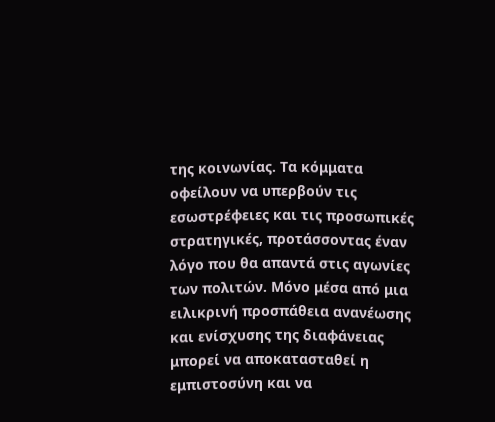της κοινωνίας. Τα κόμματα οφείλουν να υπερβούν τις εσωστρέφειες και τις προσωπικές στρατηγικές, προτάσσοντας έναν λόγο που θα απαντά στις αγωνίες των πολιτών. Μόνο μέσα από μια ειλικρινή προσπάθεια ανανέωσης και ενίσχυσης της διαφάνειας μπορεί να αποκατασταθεί η εμπιστοσύνη και να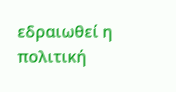εδραιωθεί η πολιτική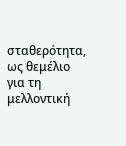σταθερότητα, ως θεμέλιο για τη μελλοντική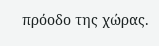πρόοδο της χώρας.